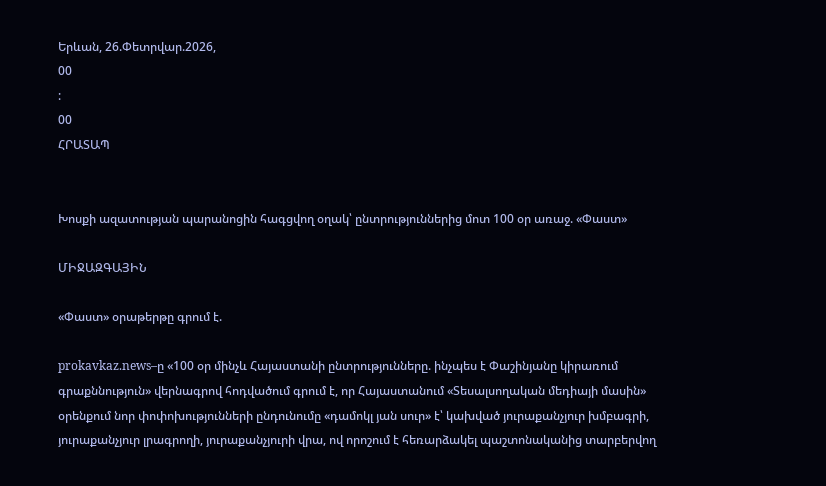Երևան, 26.Փետրվար.2026,
00
:
00
ՀՐԱՏԱՊ


Խոսքի ազատության պարանոցին հագցվող օղակ՝ ընտրություններից մոտ 100 օր առաջ. «Փաստ»

ՄԻՋԱԶԳԱՅԻՆ

«Փաստ» օրաթերթը գրում է.

prokavkaz.news–ը «100 օր մինչև Հայաստանի ընտրությունները. ինչպես է Փաշինյանը կիրառում գրաքննություն» վերնագրով հոդվածում գրում է, որ Հայաստանում «Տեսալսողական մեդիայի մասին» օրենքում նոր փոփոխությունների ընդունումը «դամոկլ յան սուր» է՝ կախված յուրաքանչյուր խմբագրի, յուրաքանչյուր լրագրողի, յուրաքանչյուրի վրա, ով որոշում է հեռարձակել պաշտոնականից տարբերվող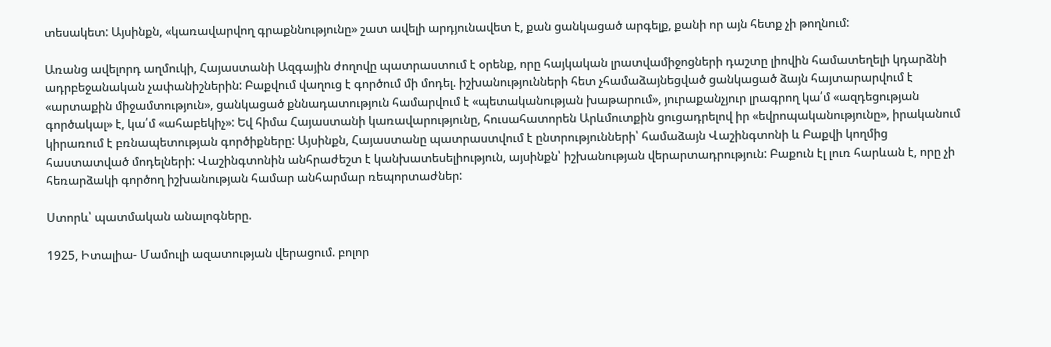տեսակետ: Այսինքն, «կառավարվող գրաքննությունը» շատ ավելի արդյունավետ է, քան ցանկացած արգելք, քանի որ այն հետք չի թողնում:

Առանց ավելորդ աղմուկի, Հայաստանի Ազգային ժողովը պատրաստում է օրենք, որը հայկական լրատվամիջոցների դաշտը լիովին համատեղելի կդարձնի ադրբեջանական չափանիշներին: Բաքվում վաղուց է գործում մի մոդել. իշխանությունների հետ չհամաձայնեցված ցանկացած ձայն հայտարարվում է «արտաքին միջամտություն», ցանկացած քննադատություն համարվում է «պետականության խաթարում», յուրաքանչյուր լրագրող կա՛մ «ազդեցության գործակալ» է, կա՛մ «ահաբեկիչ»: Եվ հիմա Հայաստանի կառավարությունը, հուսահատորեն Արևմուտքին ցուցադրելով իր «եվրոպականությունը», իրականում կիրառում է բռնապետության գործիքները: Այսինքն, Հայաստանը պատրաստվում է ընտրությունների՝ համաձայն Վաշինգտոնի և Բաքվի կողմից հաստատված մոդելների: Վաշինգտոնին անհրաժեշտ է կանխատեսելիություն, այսինքն՝ իշխանության վերարտադրություն: Բաքուն էլ լուռ հարևան է, որը չի հեռարձակի գործող իշխանության համար անհարմար ռեպորտաժներ:

Ստորև՝ պատմական անալոգները.

1925, Իտալիա- Մամուլի ազատության վերացում. բոլոր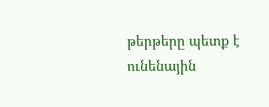թերթերը պետք է ունենային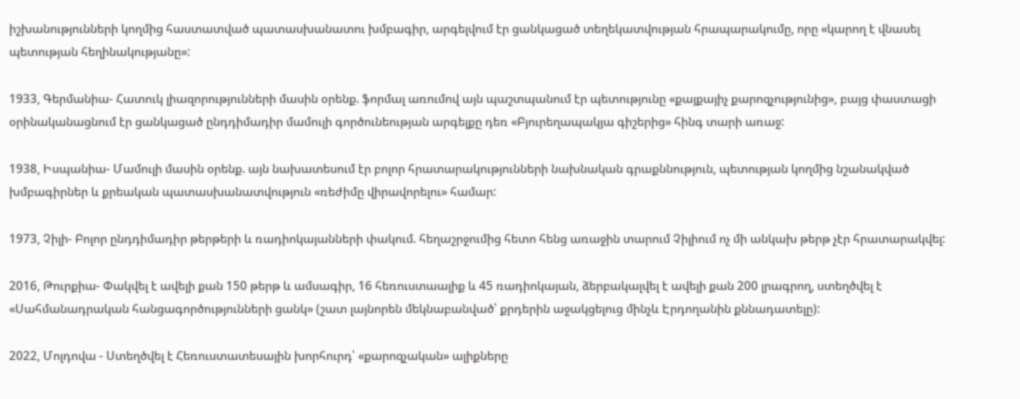իշխանությունների կողմից հաստատված պատասխանատու խմբագիր, արգելվում էր ցանկացած տեղեկատվության հրապարակումը, որը «կարող է վնասել պետության հեղինակությանը»:

1933, Գերմանիա- Հատուկ լիազորությունների մասին օրենք. ֆորմալ առումով այն պաշտպանում էր պետությունը «քայքայիչ քարոզչությունից», բայց փաստացի օրինականացնում էր ցանկացած ընդդիմադիր մամուլի գործունեության արգելքը դեռ «Բյուրեղապակյա գիշերից» հինգ տարի առաջ:

1938, Իսպանիա- Մամուլի մասին օրենք. այն նախատեսում էր բոլոր հրատարակությունների նախնական գրաքննություն, պետության կողմից նշանակված խմբագիրներ և քրեական պատասխանատվություն «ռեժիմը վիրավորելու» համար:

1973, Չիլի- Բոլոր ընդդիմադիր թերթերի և ռադիոկայանների փակում. հեղաշրջումից հետո հենց առաջին տարում Չիլիում ոչ մի անկախ թերթ չէր հրատարակվել:

2016, Թուրքիա- Փակվել է ավելի քան 150 թերթ և ամսագիր, 16 հեռուստաալիք և 45 ռադիոկայան, ձերբակալվել է ավելի քան 200 լրագրող, ստեղծվել է «Սահմանադրական հանցագործությունների ցանկ» (շատ լայնորեն մեկնաբանված՝ քրդերին աջակցելուց մինչև Էրդողանին քննադատելը):

2022, Մոլդովա - Ստեղծվել է Հեռուստատեսային խորհուրդ՝ «քարոզչական» ալիքները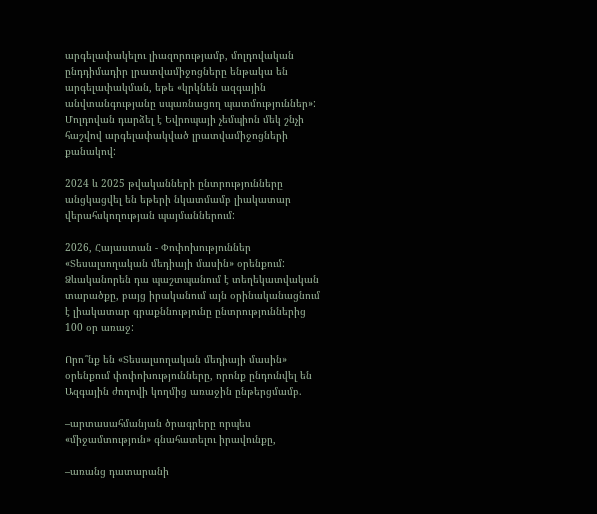արգելափակելու լիազորությամբ, մոլդովական ընդդիմադիր լրատվամիջոցները ենթակա են արգելափակման, եթե «կրկնեն ազգային անվտանգությանը սպառնացող պատմություններ»: Մոլդովան դարձել է Եվրոպայի չեմպիոն մեկ շնչի հաշվով արգելափակված լրատվամիջոցների քանակով:

2024 և 2025 թվականների ընտրությունները անցկացվել են եթերի նկատմամբ լիակատար վերահսկողության պայմաններում:

2026, Հայաստան - Փոփոխություններ «Տեսալսողական մեդիայի մասին» օրենքում: Ձևականորեն դա պաշտպանում է տեղեկատվական տարածքը, բայց իրականում այն օրինականացնում է լիակատար գրաքննությունը ընտրություններից 100 օր առաջ:

Որո՞նք են «Տեսալսողական մեդիայի մասին» օրենքում փոփոխությունները, որոնք ընդունվել են Ազգային ժողովի կողմից առաջին ընթերցմամբ.

–արտասահմանյան ծրագրերը որպես «միջամտություն» գնահատելու իրավունքը,

–առանց դատարանի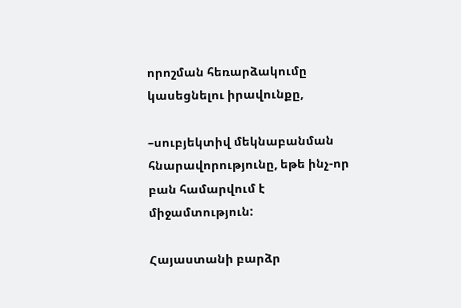որոշման հեռարձակումը կասեցնելու իրավունքը,

–սուբյեկտիվ մեկնաբանման հնարավորությունը, եթե ինչ-որ բան համարվում է միջամտություն:

Հայաստանի բարձր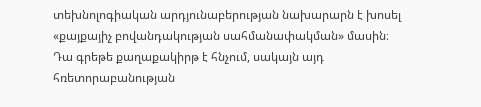տեխնոլոգիական արդյունաբերության նախարարն է խոսել «քայքայիչ բովանդակության սահմանափակման» մասին։ Դա գրեթե քաղաքակիրթ է հնչում, սակայն այդ հռետորաբանության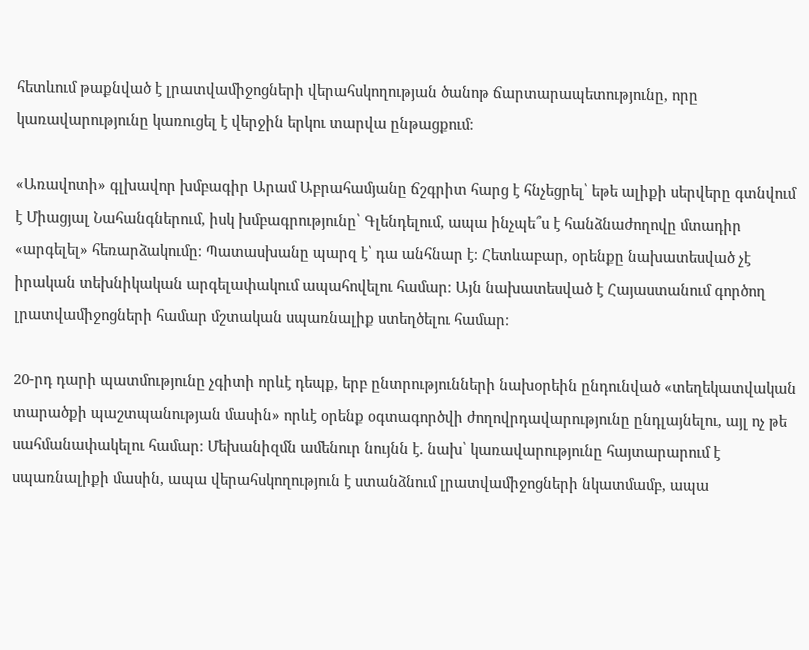հետևում թաքնված է լրատվամիջոցների վերահսկողության ծանոթ ճարտարապետությունը, որը կառավարությունը կառուցել է վերջին երկու տարվա ընթացքում։

«Առավոտի» գլխավոր խմբագիր Արամ Աբրահամյանը ճշգրիտ հարց է հնչեցրել՝ եթե ալիքի սերվերը գտնվում է Միացյալ Նահանգներում, իսկ խմբագրությունը՝ Գլենդելում, ապա ինչպե՞ս է հանձնաժողովը մտադիր «արգելել» հեռարձակումը։ Պատասխանը պարզ է՝ դա անհնար է։ Հետևաբար, օրենքը նախատեսված չէ իրական տեխնիկական արգելափակում ապահովելու համար։ Այն նախատեսված է Հայաստանում գործող լրատվամիջոցների համար մշտական սպառնալիք ստեղծելու համար։

20-րդ դարի պատմությունը չգիտի որևէ դեպք, երբ ընտրությունների նախօրեին ընդունված «տեղեկատվական տարածքի պաշտպանության մասին» որևէ օրենք օգտագործվի ժողովրդավարությունը ընդլայնելու, այլ ոչ թե սահմանափակելու համար։ Մեխանիզմն ամենուր նույնն է. նախ՝ կառավարությունը հայտարարում է սպառնալիքի մասին, ապա վերահսկողություն է ստանձնում լրատվամիջոցների նկատմամբ, ապա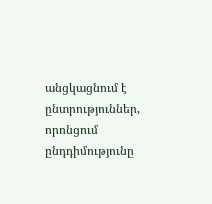անցկացնում է ընտրություններ, որոնցում ընդդիմությունը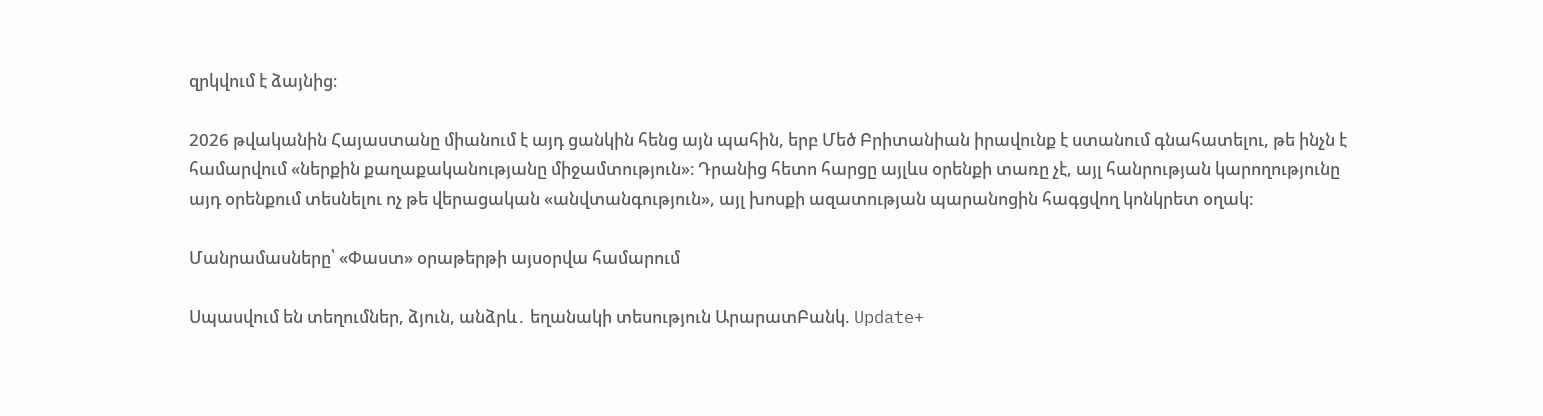զրկվում է ձայնից։

2026 թվականին Հայաստանը միանում է այդ ցանկին հենց այն պահին, երբ Մեծ Բրիտանիան իրավունք է ստանում գնահատելու, թե ինչն է համարվում «ներքին քաղաքականությանը միջամտություն»։ Դրանից հետո հարցը այլևս օրենքի տառը չէ, այլ հանրության կարողությունը այդ օրենքում տեսնելու ոչ թե վերացական «անվտանգություն», այլ խոսքի ազատության պարանոցին հագցվող կոնկրետ օղակ:

Մանրամասները՝ «Փաստ» օրաթերթի այսօրվա համարում

Սպասվում են տեղումներ, ձյուն, անձրև․ եղանակի տեսություն ԱրարատԲանկ. Update+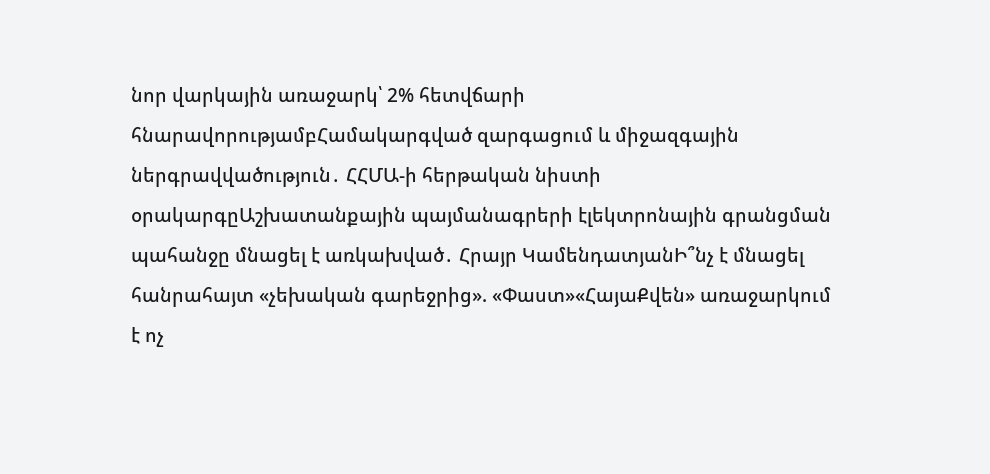նոր վարկային առաջարկ՝ 2% հետվճարի հնարավորությամբՀամակարգված զարգացում և միջազգային ներգրավվածություն․ ՀՀՄԱ-ի հերթական նիստի օրակարգըԱշխատանքային պայմանագրերի էլեկտրոնային գրանցման պահանջը մնացել է առկախված․ Հրայր ԿամենդատյանԻ՞նչ է մնացել հանրահայտ «չեխական գարեջրից». «Փաստ»«ՀայաՔվեն» առաջարկում է ոչ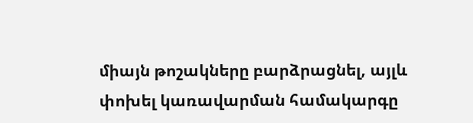միայն թոշակները բարձրացնել, այլև փոխել կառավարման համակարգը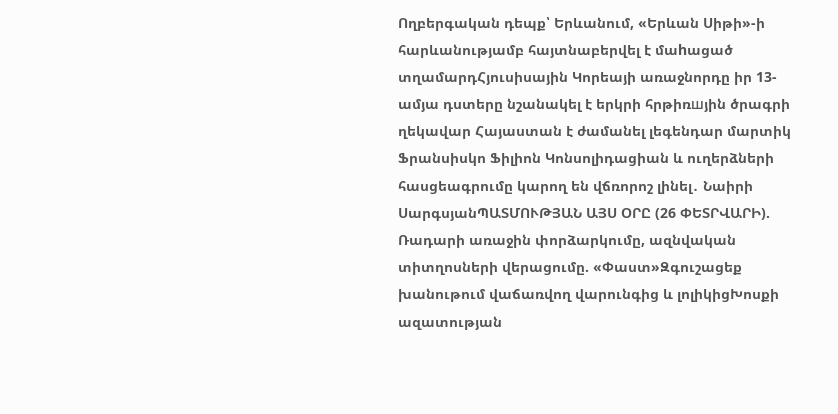Ողբերգական դեպք՝ Երևանում, «Երևան Սիթի»-ի հարևանությամբ հայտնաբերվել է մաhացած տղամարդՀյուսիսային Կորեայի առաջնորդը իր 13-ամյա դստերը նշանակել է երկրի հրթիռшյին ծրագրի ղեկավար Հայաստան է ժամանել լեգենդար մարտիկ Ֆրանսիսկո Ֆիլիոն Կոնսոլիդացիան և ուղերձների հասցեագրումը կարող են վճռորոշ լինել․ Նաիրի ՍարգսյանՊԱՏՄՈՒԹՅԱՆ ԱՅՍ ՕՐԸ (26 ՓԵՏՐՎԱՐԻ). Ռադարի առաջին փորձարկումը, ազնվական տիտղոսների վերացումը. «Փաստ»Զգուշացեք խանութում վաճառվող վարունգից և լոլիկիցԽոսքի ազատության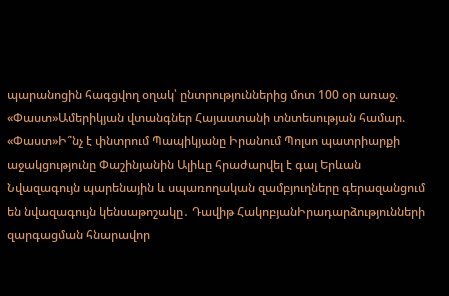պարանոցին հագցվող օղակ՝ ընտրություններից մոտ 100 օր առաջ. «Փաստ»Ամերիկյան վտանգներ Հայաստանի տնտեսության համար. «Փաստ»Ի՞նչ է փնտրում Պապիկյանը Իրանում Պոլսո պատրիարքի աջակցությունը Փաշինյանին Ալիևը հրաժարվել է գալ Երևան Նվազագույն պարենային և սպառողական զամբյուղները գերազանցում են նվազագույն կենսաթոշակը․ Դավիթ ՀակոբյանԻրադարձությունների զարգացման հնարավոր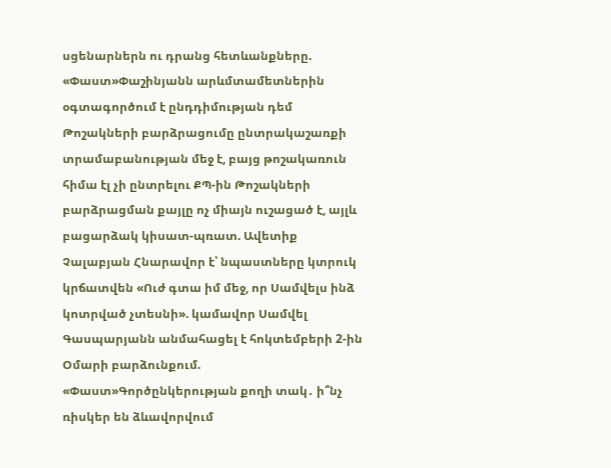սցենարներն ու դրանց հետևանքները. «Փաստ»Փաշինյանն արևմտամետներին օգտագործում է ընդդիմության դեմ Թոշակների բարձրացումը ընտրակաշառքի տրամաբանության մեջ է, բայց թոշակառուն հիմա էլ չի ընտրելու ՔՊ-ին Թոշակների բարձրացման քայլը ոչ միայն ուշացած է, այլև բացարձակ կիսատ-պռատ. Ավետիք Չալաբյան Հնարավոր է՝ նպաստները կտրուկ կրճատվեն «Ուժ գտա իմ մեջ, որ Սամվելս ինձ կոտրված չտեսնի». կամավոր Սամվել Գասպարյանն անմահացել է հոկտեմբերի 2-ին Օմարի բարձունքում. «Փաստ»Գործընկերության քողի տակ․ ի՞նչ ռիսկեր են ձևավորվում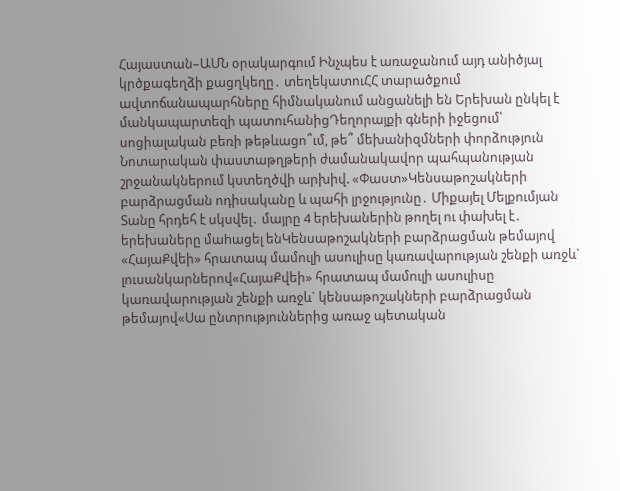Հայաստան–ԱՄՆ օրակարգում Ինչպես է առաջանում այդ անիծյալ կրծքագեղձի քացղկեղը․ տեղեկատուՀՀ տարածքում ավտոճանապարհները հիմնականում անցանելի են Երեխան ընկել է մանկապարտեզի պատուհանիցԴեղորայքի գների իջեցում՝ սոցիալական բեռի թեթևացո՞ւմ, թե՞ մեխանիզմների փորձություն Նոտարական փաստաթղթերի ժամանակավոր պահպանության շրջանակներում կստեղծվի արխիվ. «Փաստ»Կենսաթոշակների բարձրացման ոդիսականը և պահի լրջությունը․ Միքայել Մելքումյան Տանը հրդեհ է սկսվել․ մայրը 4 երեխաներին թողել ու փախել է․ երեխաները մաhացել ենԿենսաթոշակների բարձրացման թեմայով «ՀայաՔվեի» հրատապ մամուլի ասուլիսը կառավարության շենքի առջև` լուսանկարներով«ՀայաՔվեի» հրատապ մամուլի ասուլիսը կառավարության շենքի առջև` կենսաթոշակների բարձրացման թեմայով«Սա ընտրություններից առաջ պետական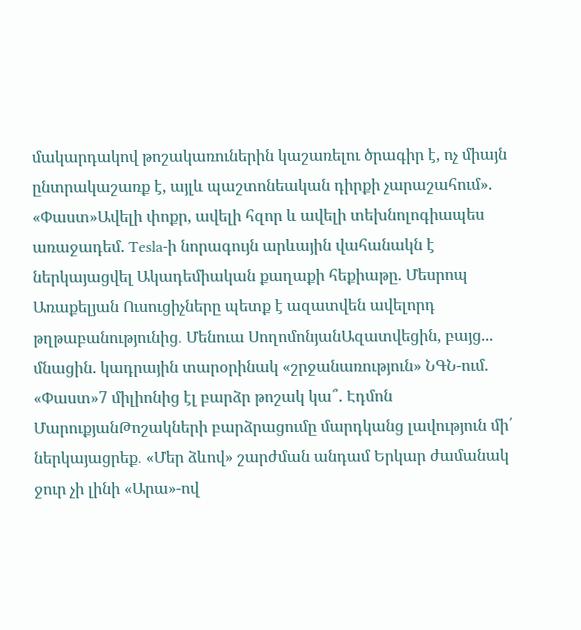մակարդակով թոշակառուներին կաշառելու ծրագիր է, ոչ միայն ընտրակաշառք է, այլև պաշտոնեական դիրքի չարաշահում». «Փաստ»Ավելի փոքր, ավելի հզոր և ավելի տեխնոլոգիապես առաջադեմ. Tesla-ի նորագույն արևային վահանակն է ներկայացվել Ակադեմիական քաղաքի հեքիաթը. Մեսրոպ Առաքելյան Ուսուցիչները պետք է ազատվեն ավելորդ թղթաբանությունից․ Մենուա ՍողոմոնյանԱզատվեցին, բայց... մնացին. կադրային տարօրինակ «շրջանառություն» ՆԳՆ-ում. «Փաստ»7 միլիոնից էլ բարձր թոշակ կա՞. Էդմոն ՄարուքյանԹոշակների բարձրացումը մարդկանց լավություն մի՛ ներկայացրեք․ «Մեր ձևով» շարժման անդամ Երկար ժամանակ ջուր չի լինի «Արա»-ով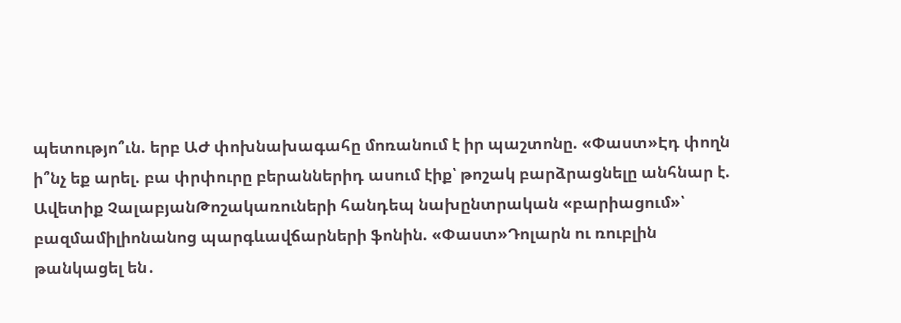պետությո՞ւն. երբ ԱԺ փոխնախագահը մոռանում է իր պաշտոնը. «Փաստ»Էդ փողն ի՞նչ եք արել. բա փրփուրը բերաններիդ ասում էիք՝ թոշակ բարձրացնելը անհնար է. Ավետիք ՉալաբյանԹոշակառուների հանդեպ նախընտրական «բարիացում»՝ բազմամիլիոնանոց պարգևավճարների ֆոնին. «Փաստ»Դոլարն ու ռուբլին թանկացել են․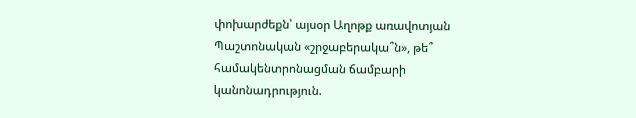փոխարժեքն՝ այսօր Աղոթք առավոտյան Պաշտոնական «շրջաբերակա՞ն», թե՞ համակենտրոնացման ճամբարի կանոնադրություն.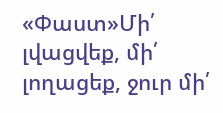«Փաստ»Մի՛ լվացվեք, մի՛ լողացեք, ջուր մի՛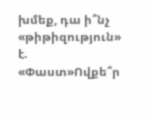խմեք, դա ի՞նչ «թիթիզություն» է. «Փաստ»Ովքե՞ր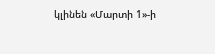կլինեն «Մարտի 1»-ի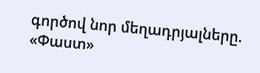գործով նոր մեղադրյալները. «Փաստ»